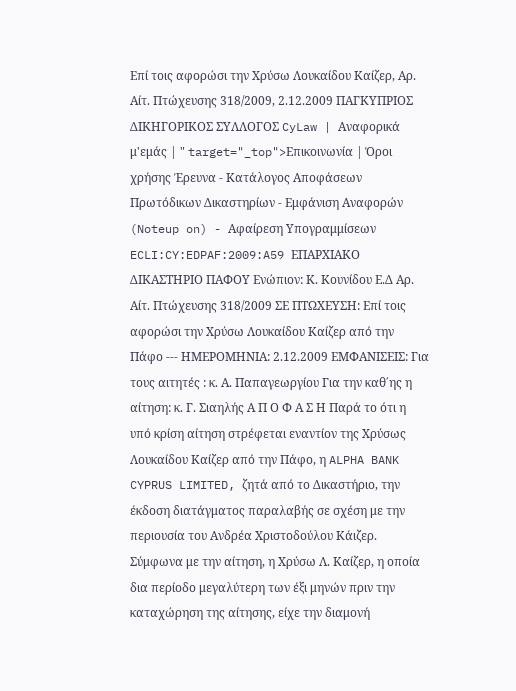Επί τοις αφορώσι την Χρύσω Λουκαίδου Καίζερ, Αρ. Αίτ. Πτώχευσης 318/2009, 2.12.2009 ΠΑΓΚΥΠΡΙΟΣ ΔΙΚΗΓΟΡΙΚΟΣ ΣΥΛΛΟΓΟΣ CyLaw | Αναφορικά μ'εμάς | " target="_top">Επικοινωνία | Όροι χρήσης Έρευνα - Κατάλογος Αποφάσεων Πρωτόδικων Δικαστηρίων - Εμφάνιση Αναφορών (Noteup on) - Αφαίρεση Υπογραμμίσεων ECLI:CY:EDPAF:2009:A59 ΕΠΑΡΧΙΑΚΟ ΔΙΚΑΣΤΗΡΙΟ ΠΑΦΟΥ Ενώπιον: Κ. Κουνίδου Ε.Δ Αρ. Αίτ. Πτώχευσης 318/2009 ΣΕ ΠΤΩΧΕΥΣΗ: Επί τοις αφορώσι την Χρύσω Λουκαίδου Καίζερ από την Πάφο --- ΗΜΕΡΟΜΗΝΙΑ: 2.12.2009 ΕΜΦΑΝΙΣΕΙΣ: Για τους αιτητές : κ. Α. Παπαγεωργίου Για την καθ΄ης η αίτηση: κ. Γ. Σιαηλής Α Π Ο Φ Α Σ Η Παρά το ότι η υπό κρίση αίτηση στρέφεται εναντίον της Χρύσως Λουκαίδου Καίζερ από την Πάφο, η ALPHA BANK CYPRUS LIMITED, ζητά από το Δικαστήριο, την έκδοση διατάγματος παραλαβής σε σχέση με την περιουσία του Ανδρέα Χριστοδούλου Κάιζερ. Σύμφωνα με την αίτηση, η Χρύσω Λ. Καίζερ, η οποία δια περίοδο μεγαλύτερη των έξι μηνών πριν την καταχώρηση της αίτησης, είχε την διαμονή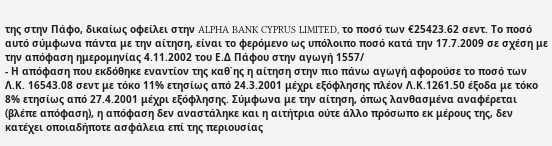της στην Πάφο, δικαίως οφείλει στην ALPHA BANK CYPRUS LIMITED, το ποσό των €25423.62 σεντ. Το ποσό αυτό σύμφωνα πάντα με την αίτηση, είναι το φερόμενο ως υπόλοιπο ποσό κατά την 17.7.2009 σε σχέση με την απόφαση ημερομηνίας 4.11.2002 του Ε.Δ Πάφου στην αγωγή 1557/
- Η απόφαση που εκδόθηκε εναντίον της καθ΄ης η αίτηση στην πιο πάνω αγωγή αφορούσε το ποσό των Λ.Κ. 16543.08 σεντ με τόκο 11% ετησίως από 24.3.2001 μέχρι εξόφλησης πλέον Λ.Κ.1261.50 έξοδα με τόκο 8% ετησίως από 27.4.2001 μέχρι εξόφλησης. Σύμφωνα με την αίτηση, όπως λανθασμένα αναφέρεται (βλέπε απόφαση), η απόφαση δεν αναστάληκε και η αιτήτρια ούτε άλλο πρόσωπο εκ μέρους της, δεν κατέχει οποιαδήποτε ασφάλεια επί της περιουσίας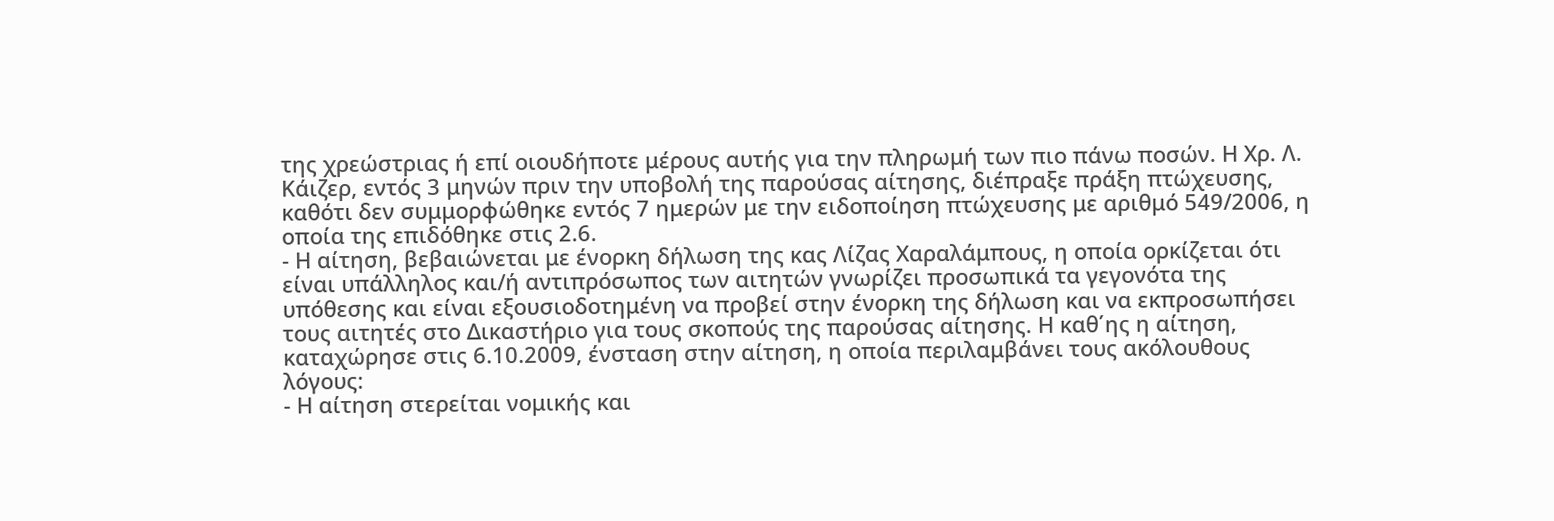της χρεώστριας ή επί οιουδήποτε μέρους αυτής για την πληρωμή των πιο πάνω ποσών. Η Χρ. Λ. Κάιζερ, εντός 3 μηνών πριν την υποβολή της παρούσας αίτησης, διέπραξε πράξη πτώχευσης, καθότι δεν συμμορφώθηκε εντός 7 ημερών με την ειδοποίηση πτώχευσης με αριθμό 549/2006, η οποία της επιδόθηκε στις 2.6.
- Η αίτηση, βεβαιώνεται με ένορκη δήλωση της κας Λίζας Χαραλάμπους, η οποία ορκίζεται ότι είναι υπάλληλος και/ή αντιπρόσωπος των αιτητών γνωρίζει προσωπικά τα γεγονότα της υπόθεσης και είναι εξουσιοδοτημένη να προβεί στην ένορκη της δήλωση και να εκπροσωπήσει τους αιτητές στο Δικαστήριο για τους σκοπούς της παρούσας αίτησης. Η καθ΄ης η αίτηση, καταχώρησε στις 6.10.2009, ένσταση στην αίτηση, η οποία περιλαμβάνει τους ακόλουθους λόγους:
- Η αίτηση στερείται νομικής και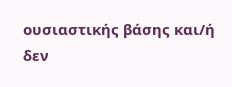ουσιαστικής βάσης και/ή δεν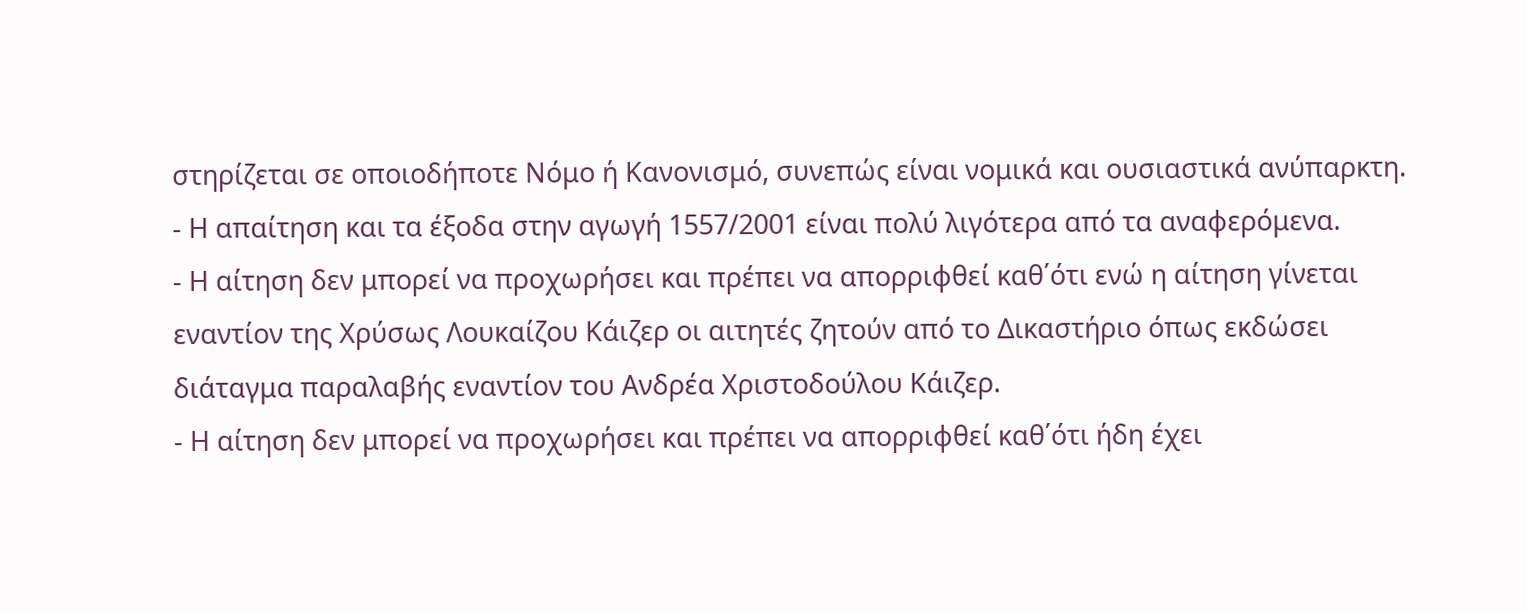στηρίζεται σε οποιοδήποτε Νόμο ή Κανονισμό, συνεπώς είναι νομικά και ουσιαστικά ανύπαρκτη.
- Η απαίτηση και τα έξοδα στην αγωγή 1557/2001 είναι πολύ λιγότερα από τα αναφερόμενα.
- Η αίτηση δεν μπορεί να προχωρήσει και πρέπει να απορριφθεί καθ΄ότι ενώ η αίτηση γίνεται εναντίον της Χρύσως Λουκαίζου Κάιζερ οι αιτητές ζητούν από το Δικαστήριο όπως εκδώσει διάταγμα παραλαβής εναντίον του Ανδρέα Χριστοδούλου Κάιζερ.
- Η αίτηση δεν μπορεί να προχωρήσει και πρέπει να απορριφθεί καθ΄ότι ήδη έχει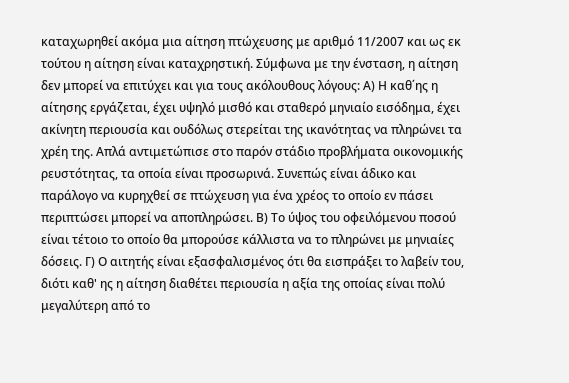καταχωρηθεί ακόμα μια αίτηση πτώχευσης με αριθμό 11/2007 και ως εκ τούτου η αίτηση είναι καταχρηστική. Σύμφωνα με την ένσταση, η αίτηση δεν μπορεί να επιτύχει και για τους ακόλουθους λόγους: Α) Η καθ΄ης η αίτησης εργάζεται, έχει υψηλό μισθό και σταθερό μηνιαίο εισόδημα, έχει ακίνητη περιουσία και ουδόλως στερείται της ικανότητας να πληρώνει τα χρέη της. Απλά αντιμετώπισε στο παρόν στάδιο προβλήματα οικονομικής ρευστότητας, τα οποία είναι προσωρινά. Συνεπώς είναι άδικο και παράλογο να κυρηχθεί σε πτώχευση για ένα χρέος το οποίο εν πάσει περιπτώσει μπορεί να αποπληρώσει. Β) Το ύψος του οφειλόμενου ποσού είναι τέτοιο το οποίο θα μπορούσε κάλλιστα να το πληρώνει με μηνιαίες δόσεις. Γ) Ο αιτητής είναι εξασφαλισμένος ότι θα εισπράξει το λαβείν του, διότι καθ' ης η αίτηση διαθέτει περιουσία η αξία της οποίας είναι πολύ μεγαλύτερη από το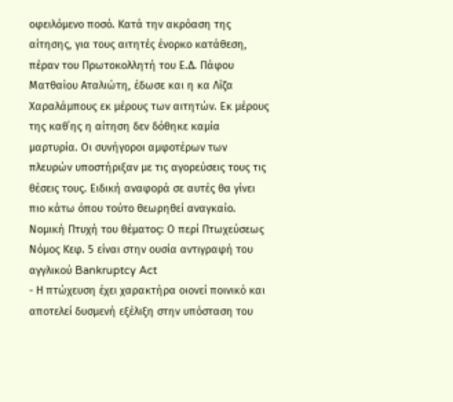οφειλόμενο ποσό. Κατά την ακρόαση της αίτησης, για τους αιτητές ένορκο κατάθεση, πέραν του Πρωτοκολλητή του Ε.Δ. Πάφου Ματθαίου Αταλιώτη, έδωσε και η κα Λίζα Χαραλάμπους εκ μέρους των αιτητών. Εκ μέρους της καθ΄ης η αίτηση δεν δόθηκε καμία μαρτυρία. Οι συνήγοροι αμφοτέρων των πλευρών υποστήριξαν με τις αγορεύσεις τους τις θέσεις τους. Ειδική αναφορά σε αυτές θα γίνει πιο κάτω όπου τούτο θεωρηθεί αναγκαίο. Νομική Πτυχή του θέματος: Ο περί Πτωχεύσεως Νόμος Κεφ. 5 είναι στην ουσία αντιγραφή του αγγλικού Bankruptcy Act
- Η πτώχευση έχει χαρακτήρα οιονεί ποινικό και αποτελεί δυσμενή εξέλιξη στην υπόσταση του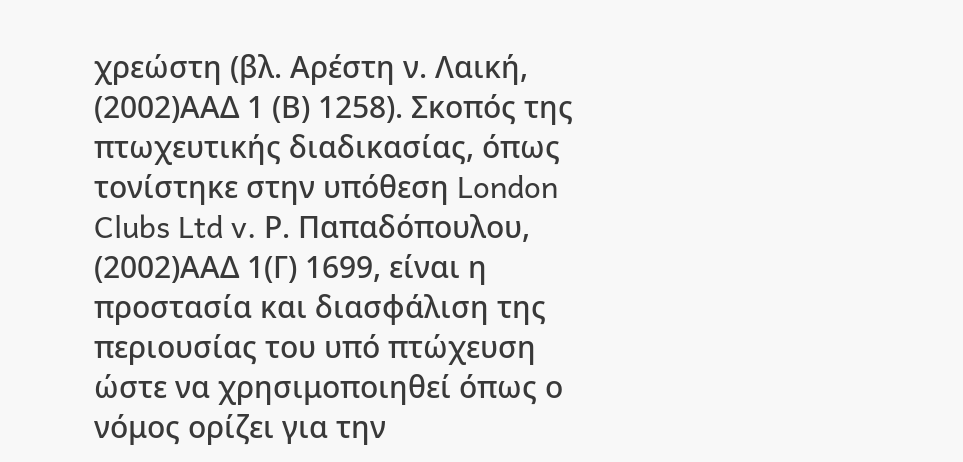χρεώστη (βλ. Αρέστη ν. Λαική,
(2002)ΑΑΔ 1 (Β) 1258). Σκοπός της πτωχευτικής διαδικασίας, όπως τονίστηκε στην υπόθεση London Clubs Ltd v. Ρ. Παπαδόπουλου,
(2002)ΑΑΔ 1(Γ) 1699, είναι η προστασία και διασφάλιση της περιουσίας του υπό πτώχευση ώστε να χρησιμοποιηθεί όπως ο νόμος ορίζει για την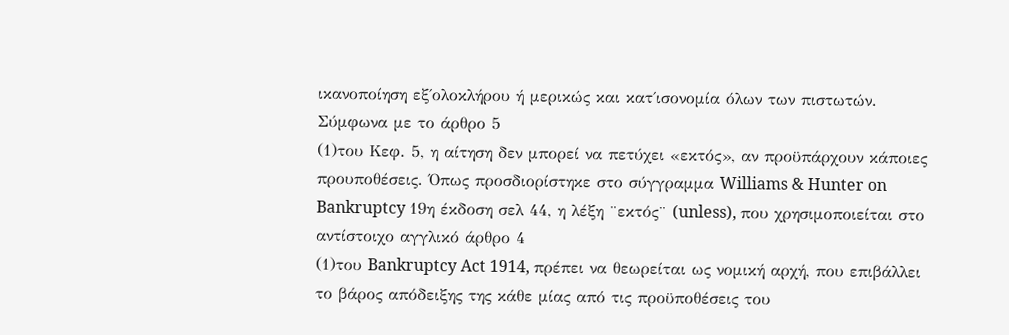ικανοποίηση εξ΄ολοκλήρου ή μερικώς και κατ΄ισονομία όλων των πιστωτών. Σύμφωνα με το άρθρο 5
(1)του Κεφ. 5, η αίτηση δεν μπορεί να πετύχει «εκτός», αν προϋπάρχουν κάποιες προυποθέσεις. Όπως προσδιορίστηκε στο σύγγραμμα Williams & Hunter on Bankruptcy 19η έκδοση σελ 44, η λέξη ¨εκτός¨ (unless), που χρησιμοποιείται στο αντίστοιχο αγγλικό άρθρο 4
(1)του Bankruptcy Act 1914, πρέπει να θεωρείται ως νομική αρχή, που επιβάλλει το βάρος απόδειξης της κάθε μίας από τις προϋποθέσεις του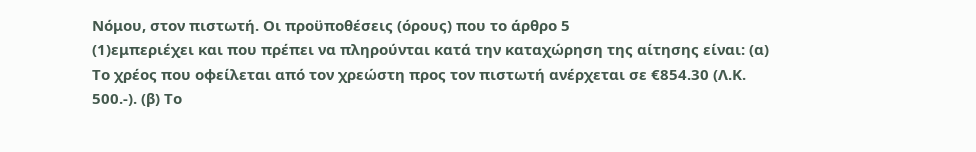Νόμου, στον πιστωτή. Οι προϋποθέσεις (όρους) που το άρθρο 5
(1)εμπεριέχει και που πρέπει να πληρούνται κατά την καταχώρηση της αίτησης είναι: (α) Το χρέος που οφείλεται από τον χρεώστη προς τον πιστωτή ανέρχεται σε €854.30 (Λ.Κ. 500.-). (β) Το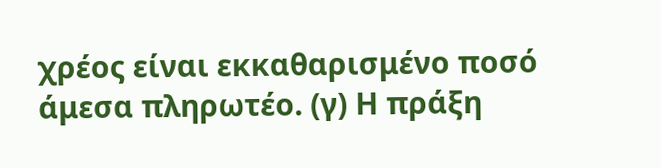χρέος είναι εκκαθαρισμένο ποσό άμεσα πληρωτέο. (γ) Η πράξη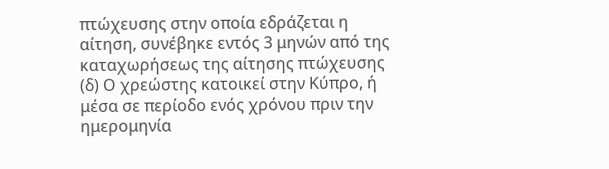πτώχευσης στην οποία εδράζεται η αίτηση, συνέβηκε εντός 3 μηνών από της καταχωρήσεως της αίτησης πτώχευσης (δ) Ο χρεώστης κατοικεί στην Κύπρο, ή μέσα σε περίοδο ενός χρόνου πριν την ημερομηνία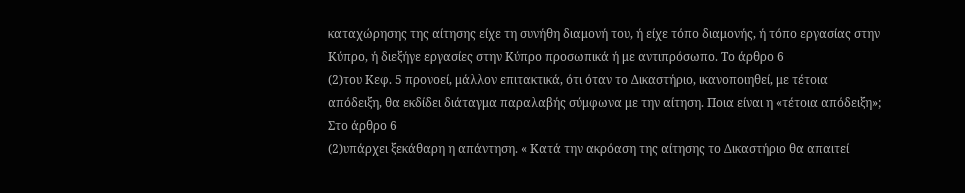καταχώρησης της αίτησης είχε τη συνήθη διαμονή του, ή είχε τόπο διαμονής, ή τόπο εργασίας στην Κύπρο, ή διεξήγε εργασίες στην Κύπρο προσωπικά ή με αντιπρόσωπο. Το άρθρο 6
(2)του Κεφ. 5 προνοεί, μάλλον επιτακτικά, ότι όταν το Δικαστήριο, ικανοποιηθεί, με τέτοια απόδειξη, θα εκδίδει διάταγμα παραλαβής σύμφωνα με την αίτηση. Ποια είναι η «τέτοια απόδειξη»; Στο άρθρο 6
(2)υπάρχει ξεκάθαρη η απάντηση. « Κατά την ακρόαση της αίτησης το Δικαστήριο θα απαιτεί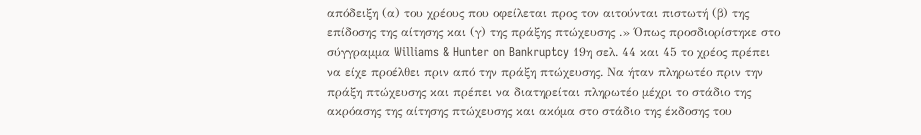απόδειξη (α) του χρέους που οφείλεται προς τον αιτούνται πιστωτή (β) της επίδοσης της αίτησης και (γ) της πράξης πτώχευσης .» Όπως προσδιορίστηκε στο σύγγραμμα Williams & Hunter on Bankruptcy 19η σελ. 44 και 45 το χρέος πρέπει να είχε προέλθει πριν από την πράξη πτώχευσης. Να ήταν πληρωτέο πριν την πράξη πτώχευσης και πρέπει να διατηρείται πληρωτέο μέχρι το στάδιο της ακρόασης της αίτησης πτώχευσης και ακόμα στο στάδιο της έκδοσης του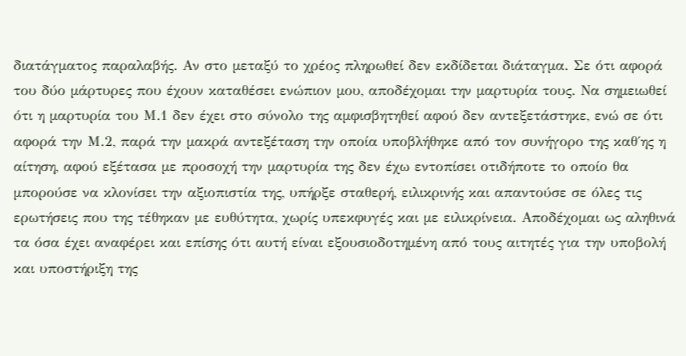διατάγματος παραλαβής. Αν στο μεταξύ το χρέος πληρωθεί δεν εκδίδεται διάταγμα. Σε ότι αφορά του δύο μάρτυρες που έχουν καταθέσει ενώπιον μου, αποδέχομαι την μαρτυρία τους. Να σημειωθεί ότι η μαρτυρία του Μ.1 δεν έχει στο σύνολο της αμφισβητηθεί αφού δεν αντεξετάστηκε, ενώ σε ότι αφορά την Μ.2, παρά την μακρά αντεξέταση την οποία υποβλήθηκε από τον συνήγορο της καθ΄ης η αίτηση, αφού εξέτασα με προσοχή την μαρτυρία της δεν έχω εντοπίσει οτιδήποτε το οποίο θα μπορούσε να κλονίσει την αξιοπιστία της, υπήρξε σταθερή, ειλικρινής και απαντούσε σε όλες τις ερωτήσεις που της τέθηκαν με ευθύτητα, χωρίς υπεκφυγές και με ειλικρίνεια. Αποδέχομαι ως αληθινά τα όσα έχει αναφέρει και επίσης ότι αυτή είναι εξουσιοδοτημένη από τους αιτητές για την υποβολή και υποστήριξη της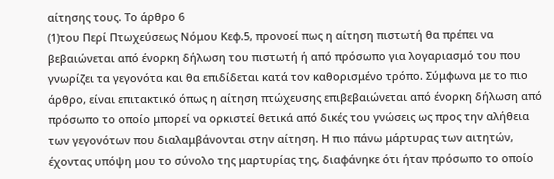αίτησης τους. Το άρθρο 6
(1)του Περί Πτωχεύσεως Νόμου Κεφ.5, προνοεί πως η αίτηση πιστωτή θα πρέπει να βεβαιώνεται από ένορκη δήλωση του πιστωτή ή από πρόσωπο για λογαριασμό του που γνωρίζει τα γεγονότα και θα επιδίδεται κατά τον καθορισμένο τρόπο. Σύμφωνα με το πιο άρθρο, είναι επιτακτικό όπως η αίτηση πτώχευσης επιβεβαιώνεται από ένορκη δήλωση από πρόσωπο το οποίο μπορεί να ορκιστεί θετικά από δικές του γνώσεις ως προς την αλήθεια των γεγονότων που διαλαμβάνονται στην αίτηση. Η πιο πάνω μάρτυρας των αιτητών, έχοντας υπόψη μου το σύνολο της μαρτυρίας της, διαφάνηκε ότι ήταν πρόσωπο το οποίο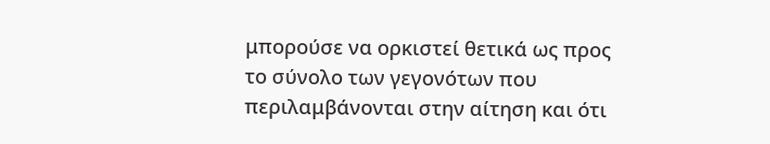μπορούσε να ορκιστεί θετικά ως προς το σύνολο των γεγονότων που περιλαμβάνονται στην αίτηση και ότι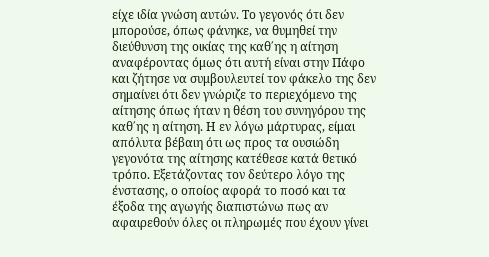είχε ιδία γνώση αυτών. Το γεγονός ότι δεν μπορούσε, όπως φάνηκε, να θυμηθεί την διεύθυνση της οικίας της καθ΄ης η αίτηση αναφέροντας όμως ότι αυτή είναι στην Πάφο και ζήτησε να συμβουλευτεί τον φάκελο της δεν σημαίνει ότι δεν γνώριζε το περιεχόμενο της αίτησης όπως ήταν η θέση του συνηγόρου της καθ΄ης η αίτηση. Η εν λόγω μάρτυρας, είμαι απόλυτα βέβαιη ότι ως προς τα ουσιώδη γεγονότα της αίτησης κατέθεσε κατά θετικό τρόπο. Εξετάζοντας τον δεύτερο λόγο της ένστασης, ο οποίος αφορά το ποσό και τα έξοδα της αγωγής διαπιστώνω πως αν αφαιρεθούν όλες οι πληρωμές που έχουν γίνει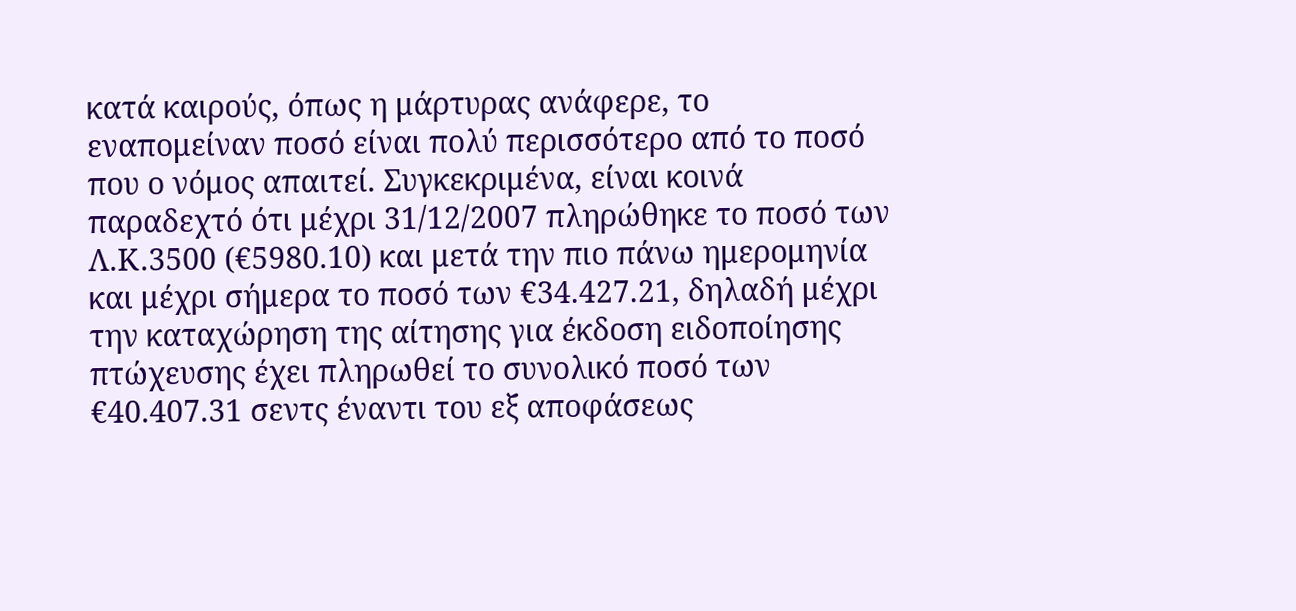κατά καιρούς, όπως η μάρτυρας ανάφερε, το εναπομείναν ποσό είναι πολύ περισσότερο από το ποσό που ο νόμος απαιτεί. Συγκεκριμένα, είναι κοινά παραδεχτό ότι μέχρι 31/12/2007 πληρώθηκε το ποσό των Λ.Κ.3500 (€5980.10) και μετά την πιο πάνω ημερομηνία και μέχρι σήμερα το ποσό των €34.427.21, δηλαδή μέχρι την καταχώρηση της αίτησης για έκδοση ειδοποίησης πτώχευσης έχει πληρωθεί το συνολικό ποσό των €40.407.31 σεντς έναντι του εξ αποφάσεως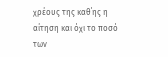χρέους της καθ΄ης η αίτηση και όχι το ποσό των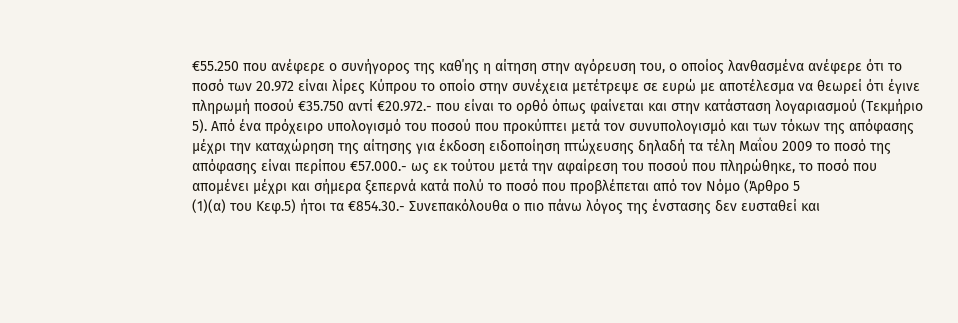€55.250 που ανέφερε ο συνήγορος της καθ΄ης η αίτηση στην αγόρευση του, ο οποίος λανθασμένα ανέφερε ότι το ποσό των 20.972 είναι λίρες Κύπρου το οποίο στην συνέχεια μετέτρεψε σε ευρώ με αποτέλεσμα να θεωρεί ότι έγινε πληρωμή ποσού €35.750 αντί €20.972.- που είναι το ορθό όπως φαίνεται και στην κατάσταση λογαριασμού (Τεκμήριο 5). Από ένα πρόχειρο υπολογισμό του ποσού που προκύπτει μετά τον συνυπολογισμό και των τόκων της απόφασης μέχρι την καταχώρηση της αίτησης για έκδοση ειδοποίηση πτώχευσης δηλαδή τα τέλη Μαΐου 2009 το ποσό της απόφασης είναι περίπου €57.000.- ως εκ τούτου μετά την αφαίρεση του ποσού που πληρώθηκε, το ποσό που απομένει μέχρι και σήμερα ξεπερνά κατά πολύ το ποσό που προβλέπεται από τον Νόμο (Άρθρο 5
(1)(α) του Κεφ.5) ήτοι τα €854.30.- Συνεπακόλουθα ο πιο πάνω λόγος της ένστασης δεν ευσταθεί και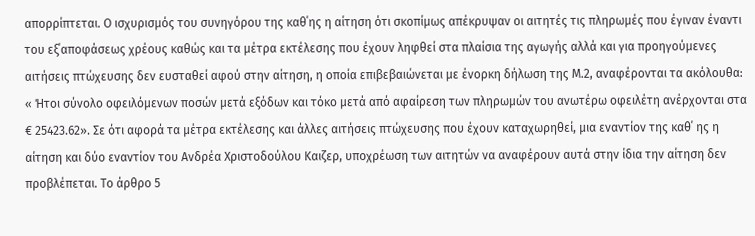απορρίπτεται. Ο ισχυρισμός του συνηγόρου της καθ΄ης η αίτηση ότι σκοπίμως απέκρυψαν οι αιτητές τις πληρωμές που έγιναν έναντι του εξ΄αποφάσεως χρέους καθώς και τα μέτρα εκτέλεσης που έχουν ληφθεί στα πλαίσια της αγωγής αλλά και για προηγούμενες αιτήσεις πτώχευσης δεν ευσταθεί αφού στην αίτηση, η οποία επιβεβαιώνεται με ένορκη δήλωση της Μ.2, αναφέρονται τα ακόλουθα: « Ήτοι σύνολο οφειλόμενων ποσών μετά εξόδων και τόκο μετά από αφαίρεση των πληρωμών του ανωτέρω οφειλέτη ανέρχονται στα € 25423.62». Σε ότι αφορά τα μέτρα εκτέλεσης και άλλες αιτήσεις πτώχευσης που έχουν καταχωρηθεί, μια εναντίον της καθ΄ ης η αίτηση και δύο εναντίον του Ανδρέα Χριστοδούλου Καιζερ, υποχρέωση των αιτητών να αναφέρουν αυτά στην ίδια την αίτηση δεν προβλέπεται. Το άρθρο 5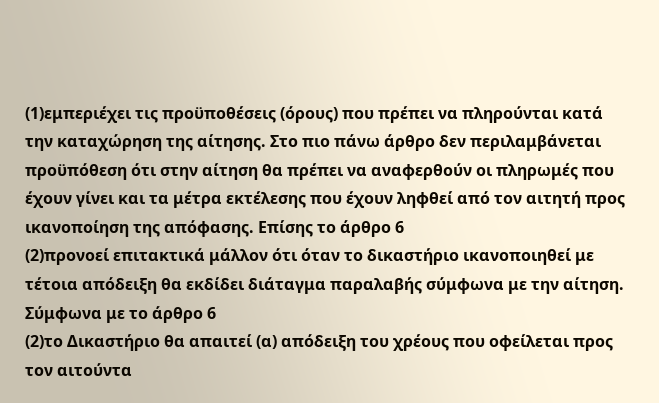(1)εμπεριέχει τις προϋποθέσεις (όρους) που πρέπει να πληρούνται κατά την καταχώρηση της αίτησης. Στο πιο πάνω άρθρο δεν περιλαμβάνεται προϋπόθεση ότι στην αίτηση θα πρέπει να αναφερθούν οι πληρωμές που έχουν γίνει και τα μέτρα εκτέλεσης που έχουν ληφθεί από τον αιτητή προς ικανοποίηση της απόφασης. Επίσης το άρθρο 6
(2)προνοεί επιτακτικά μάλλον ότι όταν το δικαστήριο ικανοποιηθεί με τέτοια απόδειξη θα εκδίδει διάταγμα παραλαβής σύμφωνα με την αίτηση. Σύμφωνα με το άρθρο 6
(2)το Δικαστήριο θα απαιτεί (α) απόδειξη του χρέους που οφείλεται προς τον αιτούντα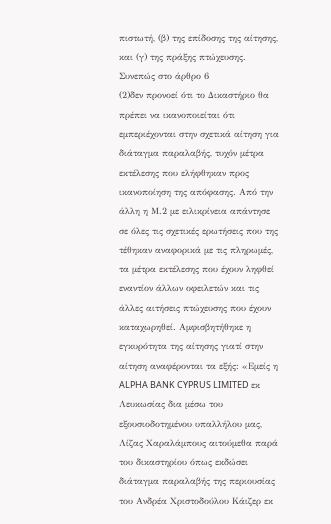πιστωτή, (β) της επίδοσης της αίτησης, και (γ) της πράξης πτώχευσης. Συνεπώς στο άρθρο 6
(2)δεν προνοεί ότι το Δικαστήριο θα πρέπει να ικανοποιείται ότι εμπεριέχονται στην σχετικά αίτηση για διάταγμα παραλαβής, τυχόν μέτρα εκτέλεσης που ελήφθηκαν προς ικανοποίηση της απόφασης. Από την άλλη η Μ.2 με ειλικρίνεια απάντησε σε όλες τις σχετικές ερωτήσεις που της τέθηκαν αναφορικά με τις πληρωμές, τα μέτρα εκτέλεσης που έχουν ληφθεί εναντίον άλλων οφειλετών και τις άλλες αιτήσεις πτώχευσης που έχουν καταχωρηθεί. Αμφισβητήθηκε η εγκυρότητα της αίτησης γιατί στην αίτηση αναφέρονται τα εξής: «Εμείς η ALPHA BANK CYPRUS LIMITED εκ Λευκωσίας δια μέσω του εξουσιοδοτημένου υπαλλήλου μας, Λίζας Χαραλάμπους αιτούμεθα παρά του δικαστηρίου όπως εκδώσει διάταγμα παραλαβής της περιουσίας του Ανδρέα Χριστοδούλου Κάιζερ εκ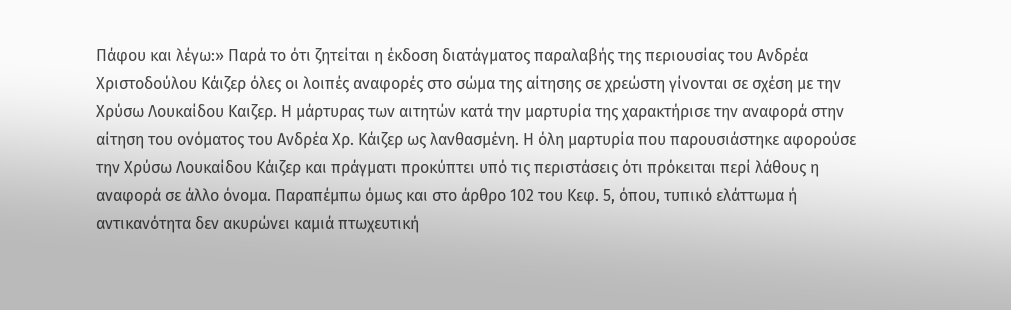Πάφου και λέγω:» Παρά το ότι ζητείται η έκδοση διατάγματος παραλαβής της περιουσίας του Ανδρέα Χριστοδούλου Κάιζερ όλες οι λοιπές αναφορές στο σώμα της αίτησης σε χρεώστη γίνονται σε σχέση με την Χρύσω Λουκαίδου Καιζερ. Η μάρτυρας των αιτητών κατά την μαρτυρία της χαρακτήρισε την αναφορά στην αίτηση του ονόματος του Ανδρέα Χρ. Κάιζερ ως λανθασμένη. Η όλη μαρτυρία που παρουσιάστηκε αφορούσε την Χρύσω Λουκαίδου Κάιζερ και πράγματι προκύπτει υπό τις περιστάσεις ότι πρόκειται περί λάθους η αναφορά σε άλλο όνομα. Παραπέμπω όμως και στο άρθρο 102 του Κεφ. 5, όπου, τυπικό ελάττωμα ή αντικανότητα δεν ακυρώνει καμιά πτωχευτική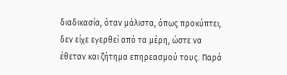διαδικασία, όταν μάλιστα, όπως προκύπτει, δεν είχε εγερθεί από τα μέρη, ώστε να έθεταν και ζήτημα επηρεασμού τους. Παρά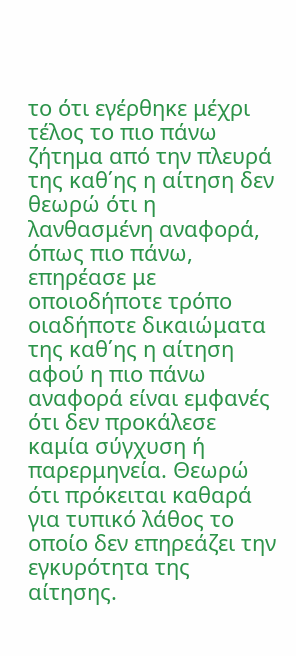το ότι εγέρθηκε μέχρι τέλος το πιο πάνω ζήτημα από την πλευρά της καθ΄ης η αίτηση δεν θεωρώ ότι η λανθασμένη αναφορά, όπως πιο πάνω, επηρέασε με οποιοδήποτε τρόπο οιαδήποτε δικαιώματα της καθ΄ης η αίτηση αφού η πιο πάνω αναφορά είναι εμφανές ότι δεν προκάλεσε καμία σύγχυση ή παρερμηνεία. Θεωρώ ότι πρόκειται καθαρά για τυπικό λάθος το οποίο δεν επηρεάζει την εγκυρότητα της αίτησης.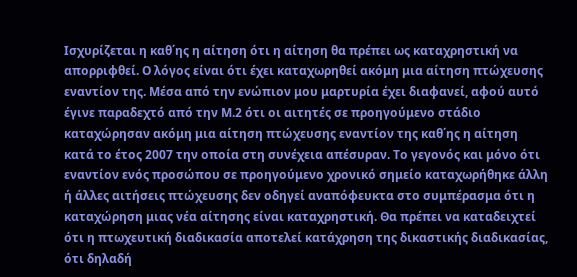Ισχυρίζεται η καθ΄ης η αίτηση ότι η αίτηση θα πρέπει ως καταχρηστική να απορριφθεί. Ο λόγος είναι ότι έχει καταχωρηθεί ακόμη μια αίτηση πτώχευσης εναντίον της. Μέσα από την ενώπιον μου μαρτυρία έχει διαφανεί, αφού αυτό έγινε παραδεχτό από την Μ.2 ότι οι αιτητές σε προηγούμενο στάδιο καταχώρησαν ακόμη μια αίτηση πτώχευσης εναντίον της καθ΄ης η αίτηση κατά το έτος 2007 την οποία στη συνέχεια απέσυραν. Το γεγονός και μόνο ότι εναντίον ενός προσώπου σε προηγούμενο χρονικό σημείο καταχωρήθηκε άλλη ή άλλες αιτήσεις πτώχευσης δεν οδηγεί αναπόφευκτα στο συμπέρασμα ότι η καταχώρηση μιας νέα αίτησης είναι καταχρηστική. Θα πρέπει να καταδειχτεί ότι η πτωχευτική διαδικασία αποτελεί κατάχρηση της δικαστικής διαδικασίας, ότι δηλαδή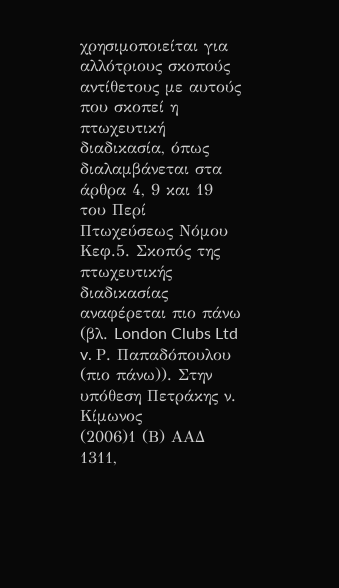χρησιμοποιείται για αλλότριους σκοπούς αντίθετους με αυτούς που σκοπεί η πτωχευτική διαδικασία, όπως διαλαμβάνεται στα άρθρα 4, 9 και 19 του Περί Πτωχεύσεως Νόμου Κεφ.5. Σκοπός της πτωχευτικής διαδικασίας αναφέρεται πιο πάνω (βλ. London Clubs Ltd v. Ρ. Παπαδόπουλου (πιο πάνω)). Στην υπόθεση Πετράκης ν. Κίμωνος
(2006)1 (Β) ΑΑΔ 1311,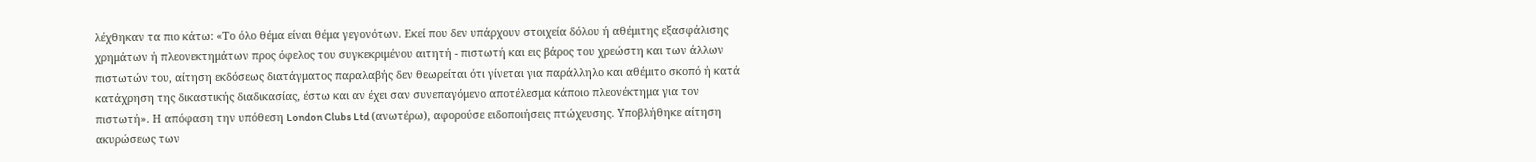λέχθηκαν τα πιο κάτω: «Το όλο θέμα είναι θέμα γεγονότων. Εκεί που δεν υπάρχουν στοιχεία δόλου ή αθέμιτης εξασφάλισης χρημάτων ή πλεονεκτημάτων προς όφελος του συγκεκριμένου αιτητή - πιστωτή και εις βάρος του χρεώστη και των άλλων πιστωτών του, αίτηση εκδόσεως διατάγματος παραλαβής δεν θεωρείται ότι γίνεται για παράλληλο και αθέμιτο σκοπό ή κατά κατάχρηση της δικαστικής διαδικασίας, έστω και αν έχει σαν συνεπαγόμενο αποτέλεσμα κάποιο πλεονέκτημα για τον πιστωτή». Η απόφαση την υπόθεση London Clubs Ltd (ανωτέρω), αφορούσε ειδοποιήσεις πτώχευσης. Υποβλήθηκε αίτηση ακυρώσεως των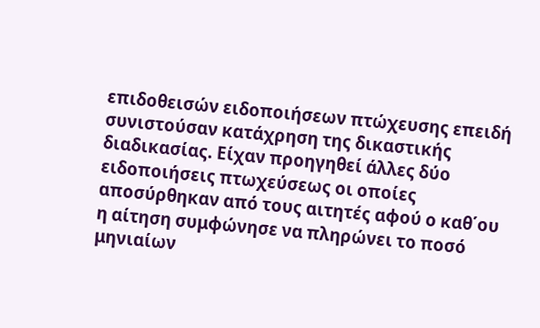επιδοθεισών ειδοποιήσεων πτώχευσης επειδή συνιστούσαν κατάχρηση της δικαστικής διαδικασίας. Είχαν προηγηθεί άλλες δύο ειδοποιήσεις πτωχεύσεως οι οποίες αποσύρθηκαν από τους αιτητές αφού ο καθ΄ου η αίτηση συμφώνησε να πληρώνει το ποσό μηνιαίων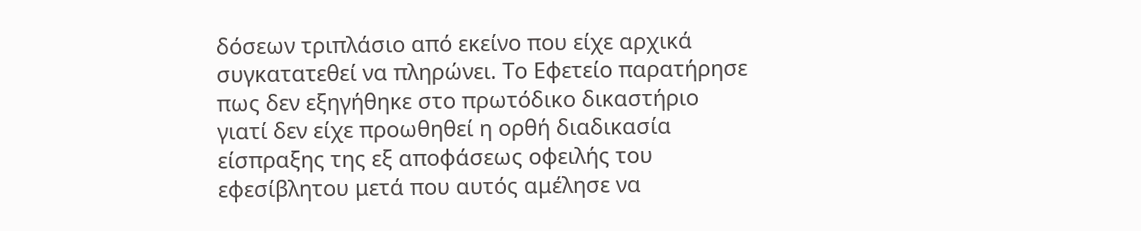δόσεων τριπλάσιο από εκείνο που είχε αρχικά συγκατατεθεί να πληρώνει. Το Εφετείο παρατήρησε πως δεν εξηγήθηκε στο πρωτόδικο δικαστήριο γιατί δεν είχε προωθηθεί η ορθή διαδικασία είσπραξης της εξ αποφάσεως οφειλής του εφεσίβλητου μετά που αυτός αμέλησε να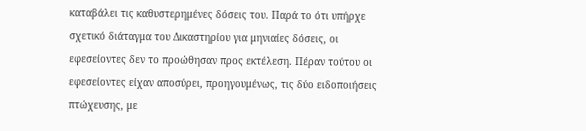καταβάλει τις καθυστερημένες δόσεις του. Παρά το ότι υπήρχε σχετικό διάταγμα του Δικαστηρίου για μηνιαίες δόσεις, οι εφεσείοντες δεν το προώθησαν προς εκτέλεση. Πέραν τούτου οι εφεσείοντες είχαν αποσύρει, προηγουμένως, τις δύο ειδοποιήσεις πτώχευσης, με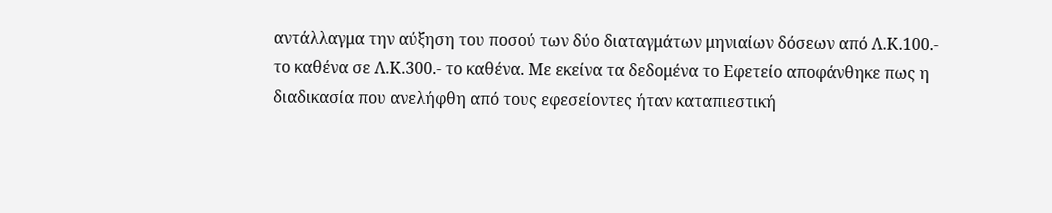αντάλλαγμα την αύξηση του ποσού των δύο διαταγμάτων μηνιαίων δόσεων από Λ.Κ.100.- το καθένα σε Λ.Κ.300.- το καθένα. Με εκείνα τα δεδομένα το Εφετείο αποφάνθηκε πως η διαδικασία που ανελήφθη από τους εφεσείοντες ήταν καταπιεστική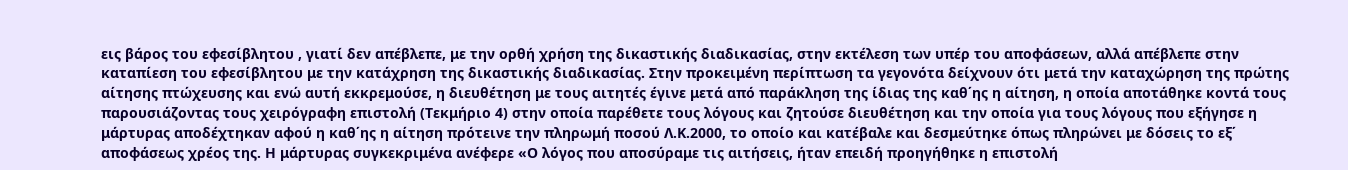εις βάρος του εφεσίβλητου , γιατί δεν απέβλεπε, με την ορθή χρήση της δικαστικής διαδικασίας, στην εκτέλεση των υπέρ του αποφάσεων, αλλά απέβλεπε στην καταπίεση του εφεσίβλητου με την κατάχρηση της δικαστικής διαδικασίας. Στην προκειμένη περίπτωση τα γεγονότα δείχνουν ότι μετά την καταχώρηση της πρώτης αίτησης πτώχευσης και ενώ αυτή εκκρεμούσε, η διευθέτηση με τους αιτητές έγινε μετά από παράκληση της ίδιας της καθ΄ης η αίτηση, η οποία αποτάθηκε κοντά τους παρουσιάζοντας τους χειρόγραφη επιστολή (Τεκμήριο 4) στην οποία παρέθετε τους λόγους και ζητούσε διευθέτηση και την οποία για τους λόγους που εξήγησε η μάρτυρας αποδέχτηκαν αφού η καθ΄ης η αίτηση πρότεινε την πληρωμή ποσού Λ.Κ.2000, το οποίο και κατέβαλε και δεσμεύτηκε όπως πληρώνει με δόσεις το εξ΄ αποφάσεως χρέος της. Η μάρτυρας συγκεκριμένα ανέφερε «Ο λόγος που αποσύραμε τις αιτήσεις, ήταν επειδή προηγήθηκε η επιστολή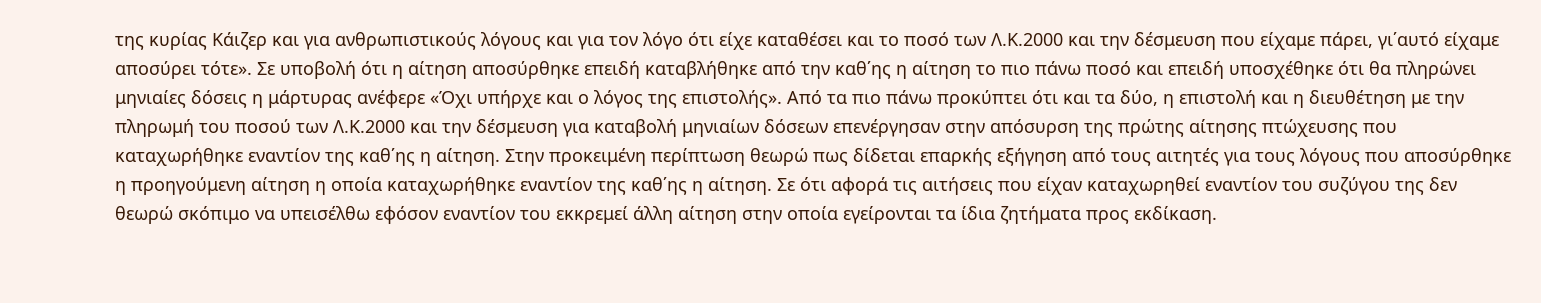της κυρίας Κάιζερ και για ανθρωπιστικούς λόγους και για τον λόγο ότι είχε καταθέσει και το ποσό των Λ.Κ.2000 και την δέσμευση που είχαμε πάρει, γι΄αυτό είχαμε αποσύρει τότε». Σε υποβολή ότι η αίτηση αποσύρθηκε επειδή καταβλήθηκε από την καθ΄ης η αίτηση το πιο πάνω ποσό και επειδή υποσχέθηκε ότι θα πληρώνει μηνιαίες δόσεις η μάρτυρας ανέφερε «Όχι υπήρχε και ο λόγος της επιστολής». Από τα πιο πάνω προκύπτει ότι και τα δύο, η επιστολή και η διευθέτηση με την πληρωμή του ποσού των Λ.Κ.2000 και την δέσμευση για καταβολή μηνιαίων δόσεων επενέργησαν στην απόσυρση της πρώτης αίτησης πτώχευσης που καταχωρήθηκε εναντίον της καθ΄ης η αίτηση. Στην προκειμένη περίπτωση θεωρώ πως δίδεται επαρκής εξήγηση από τους αιτητές για τους λόγους που αποσύρθηκε η προηγούμενη αίτηση η οποία καταχωρήθηκε εναντίον της καθ΄ης η αίτηση. Σε ότι αφορά τις αιτήσεις που είχαν καταχωρηθεί εναντίον του συζύγου της δεν θεωρώ σκόπιμο να υπεισέλθω εφόσον εναντίον του εκκρεμεί άλλη αίτηση στην οποία εγείρονται τα ίδια ζητήματα προς εκδίκαση.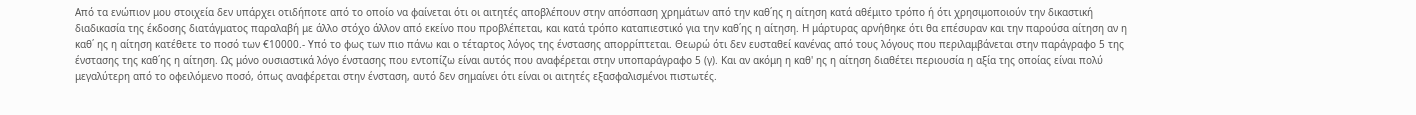Από τα ενώπιον μου στοιχεία δεν υπάρχει οτιδήποτε από το οποίο να φαίνεται ότι οι αιτητές αποβλέπουν στην απόσπαση χρημάτων από την καθ΄ης η αίτηση κατά αθέμιτο τρόπο ή ότι χρησιμοποιούν την δικαστική διαδικασία της έκδοσης διατάγματος παραλαβή με άλλο στόχο άλλον από εκείνο που προβλέπεται, και κατά τρόπο καταπιεστικό για την καθ΄ης η αίτηση. Η μάρτυρας αρνήθηκε ότι θα επέσυραν και την παρούσα αίτηση αν η καθ΄ ης η αίτηση κατέθετε το ποσό των €10000.- Υπό το φως των πιο πάνω και ο τέταρτος λόγος της ένστασης απορρίπτεται. Θεωρώ ότι δεν ευσταθεί κανένας από τους λόγους που περιλαμβάνεται στην παράγραφο 5 της ένστασης της καθ΄ης η αίτηση. Ως μόνο ουσιαστικά λόγο ένστασης που εντοπίζω είναι αυτός που αναφέρεται στην υποπαράγραφο 5 (γ). Και αν ακόμη η καθ' ης η αίτηση διαθέτει περιουσία η αξία της οποίας είναι πολύ μεγαλύτερη από το οφειλόμενο ποσό, όπως αναφέρεται στην ένσταση, αυτό δεν σημαίνει ότι είναι οι αιτητές εξασφαλισμένοι πιστωτές.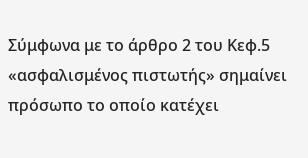Σύμφωνα με το άρθρο 2 του Κεφ.5 «ασφαλισμένος πιστωτής» σημαίνει πρόσωπο το οποίο κατέχει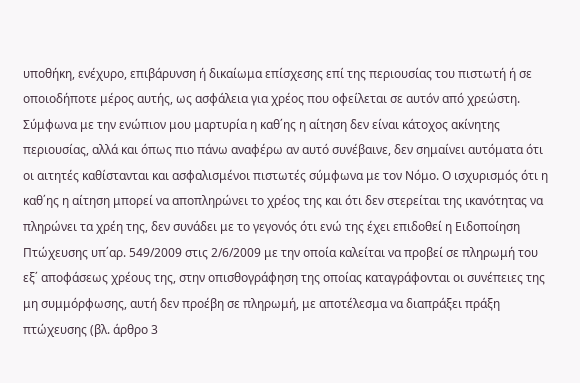υποθήκη, ενέχυρο, επιβάρυνση ή δικαίωμα επίσχεσης επί της περιουσίας του πιστωτή ή σε οποιοδήποτε μέρος αυτής, ως ασφάλεια για χρέος που οφείλεται σε αυτόν από χρεώστη. Σύμφωνα με την ενώπιον μου μαρτυρία η καθ΄ης η αίτηση δεν είναι κάτοχος ακίνητης περιουσίας, αλλά και όπως πιο πάνω αναφέρω αν αυτό συνέβαινε, δεν σημαίνει αυτόματα ότι οι αιτητές καθίστανται και ασφαλισμένοι πιστωτές σύμφωνα με τον Νόμο. Ο ισχυρισμός ότι η καθ΄ης η αίτηση μπορεί να αποπληρώνει το χρέος της και ότι δεν στερείται της ικανότητας να πληρώνει τα χρέη της, δεν συνάδει με το γεγονός ότι ενώ της έχει επιδοθεί η Ειδοποίηση Πτώχευσης υπ΄αρ. 549/2009 στις 2/6/2009 με την οποία καλείται να προβεί σε πληρωμή του εξ΄ αποφάσεως χρέους της, στην οπισθογράφηση της οποίας καταγράφονται οι συνέπειες της μη συμμόρφωσης, αυτή δεν προέβη σε πληρωμή, με αποτέλεσμα να διαπράξει πράξη πτώχευσης (βλ. άρθρο 3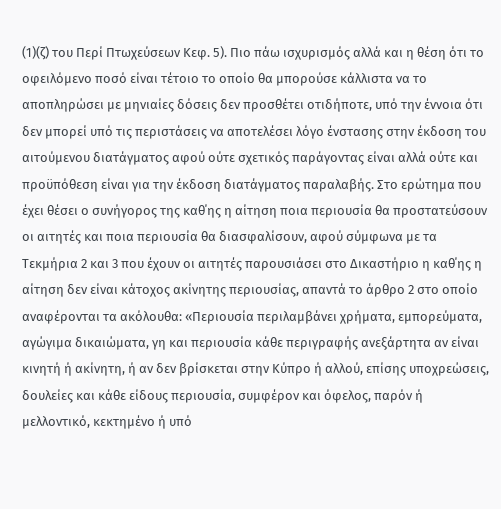(1)(ζ) του Περί Πτωχεύσεων Κεφ. 5). Πιο πάω ισχυρισμός αλλά και η θέση ότι το οφειλόμενο ποσό είναι τέτοιο το οποίο θα μπορούσε κάλλιστα να το αποπληρώσει με μηνιαίες δόσεις δεν προσθέτει οτιδήποτε, υπό την έννοια ότι δεν μπορεί υπό τις περιστάσεις να αποτελέσει λόγο ένστασης στην έκδοση του αιτούμενου διατάγματος αφού ούτε σχετικός παράγοντας είναι αλλά ούτε και προϋπόθεση είναι για την έκδοση διατάγματος παραλαβής. Στο ερώτημα που έχει θέσει ο συνήγορος της καθ΄ης η αίτηση ποια περιουσία θα προστατεύσουν οι αιτητές και ποια περιουσία θα διασφαλίσουν, αφού σύμφωνα με τα Τεκμήρια 2 και 3 που έχουν οι αιτητές παρουσιάσει στο Δικαστήριο η καθ΄ης η αίτηση δεν είναι κάτοχος ακίνητης περιουσίας, απαντά το άρθρο 2 στο οποίο αναφέρονται τα ακόλουθα: «Περιουσία περιλαμβάνει χρήματα, εμπορεύματα, αγώγιμα δικαιώματα, γη και περιουσία κάθε περιγραφής ανεξάρτητα αν είναι κινητή ή ακίνητη, ή αν δεν βρίσκεται στην Κύπρο ή αλλού, επίσης υποχρεώσεις, δουλείες και κάθε είδους περιουσία, συμφέρον και όφελος, παρόν ή μελλοντικό, κεκτημένο ή υπό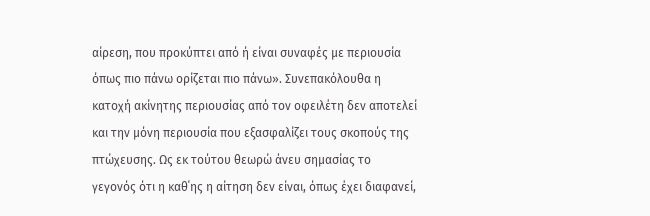αίρεση, που προκύπτει από ή είναι συναφές με περιουσία όπως πιο πάνω ορίζεται πιο πάνω». Συνεπακόλουθα η κατοχή ακίνητης περιουσίας από τον οφειλέτη δεν αποτελεί και την μόνη περιουσία που εξασφαλίζει τους σκοπούς της πτώχευσης. Ως εκ τούτου θεωρώ άνευ σημασίας το γεγονός ότι η καθ΄ης η αίτηση δεν είναι, όπως έχει διαφανεί,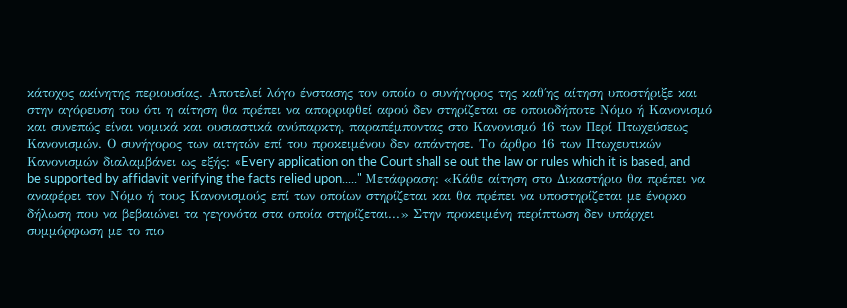κάτοχος ακίνητης περιουσίας. Αποτελεί λόγο ένστασης τον οποίο ο συνήγορος της καθ΄ης αίτηση υποστήριξε και στην αγόρευση του ότι η αίτηση θα πρέπει να απορριφθεί αφού δεν στηρίζεται σε οποιοδήποτε Νόμο ή Κανονισμό και συνεπώς είναι νομικά και ουσιαστικά ανύπαρκτη, παραπέμποντας στο Κανονισμό 16 των Περί Πτωχεύσεως Κανονισμών. Ο συνήγορος των αιτητών επί του προκειμένου δεν απάντησε. Το άρθρο 16 των Πτωχευτικών Κανονισμών διαλαμβάνει ως εξής: «Every application on the Court shall se out the law or rules which it is based, and be supported by affidavit verifying the facts relied upon....." Μετάφραση: «Κάθε αίτηση στο Δικαστήριο θα πρέπει να αναφέρει τον Νόμο ή τους Κανονισμούς επί των οποίων στηρίζεται και θα πρέπει να υποστηρίζεται με ένορκο δήλωση που να βεβαιώνει τα γεγονότα στα οποία στηρίζεται...» Στην προκειμένη περίπτωση δεν υπάρχει συμμόρφωση με το πιο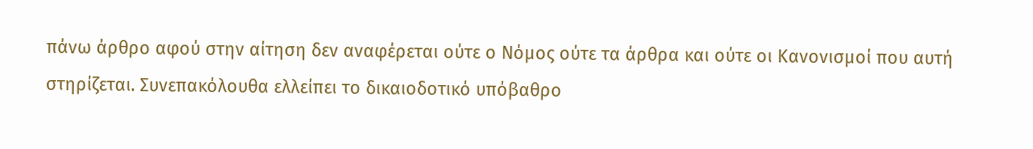πάνω άρθρο αφού στην αίτηση δεν αναφέρεται ούτε ο Νόμος ούτε τα άρθρα και ούτε οι Κανονισμοί που αυτή στηρίζεται. Συνεπακόλουθα ελλείπει το δικαιοδοτικό υπόβαθρο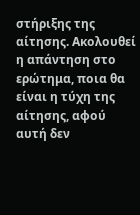στήριξης της αίτησης. Ακολουθεί η απάντηση στο ερώτημα, ποια θα είναι η τύχη της αίτησης, αφού αυτή δεν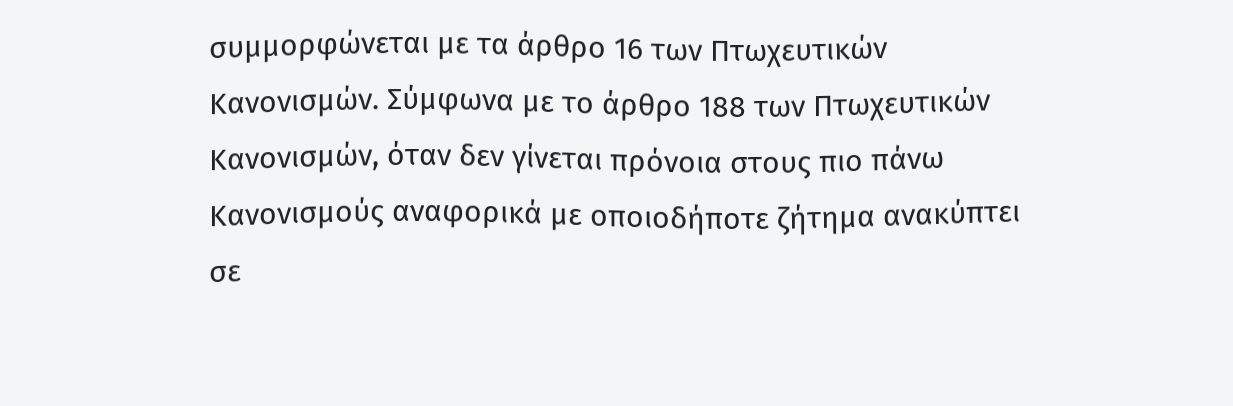συμμορφώνεται με τα άρθρο 16 των Πτωχευτικών Κανονισμών. Σύμφωνα με το άρθρο 188 των Πτωχευτικών Κανονισμών, όταν δεν γίνεται πρόνοια στους πιο πάνω Κανονισμούς αναφορικά με οποιοδήποτε ζήτημα ανακύπτει σε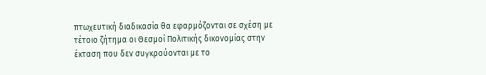πτωχευτική διαδικασία θα εφαρμόζονται σε σχέση με τέτοιο ζήτημα οι Θεσμοί Πολιτικής δικονομίας στην έκταση που δεν συγκρούονται με το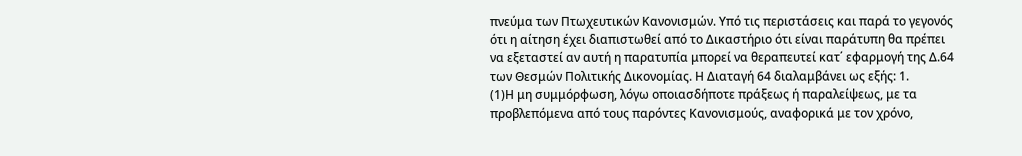πνεύμα των Πτωχευτικών Κανονισμών. Υπό τις περιστάσεις και παρά το γεγονός ότι η αίτηση έχει διαπιστωθεί από το Δικαστήριο ότι είναι παράτυπη θα πρέπει να εξεταστεί αν αυτή η παρατυπία μπορεί να θεραπευτεί κατ΄ εφαρμογή της Δ.64 των Θεσμών Πολιτικής Δικονομίας. Η Διαταγή 64 διαλαμβάνει ως εξής: 1.
(1)Η μη συμμόρφωση, λόγω οποιασδήποτε πράξεως ή παραλείψεως, με τα προβλεπόμενα από τους παρόντες Κανονισμούς, αναφορικά με τον χρόνο,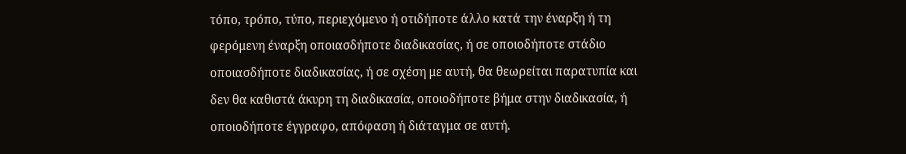τόπο, τρόπο, τύπο, περιεχόμενο ή οτιδήποτε άλλο κατά την έναρξη ή τη φερόμενη έναρξη οποιασδήποτε διαδικασίας, ή σε οποιοδήποτε στάδιο οποιασδήποτε διαδικασίας, ή σε σχέση με αυτή, θα θεωρείται παρατυπία και δεν θα καθιστά άκυρη τη διαδικασία, οποιοδήποτε βήμα στην διαδικασία, ή οποιοδήποτε έγγραφο, απόφαση ή διάταγμα σε αυτή.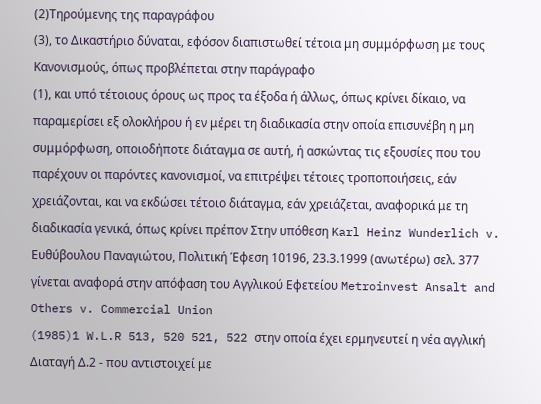(2)Τηρούμενης της παραγράφου
(3), το Δικαστήριο δύναται, εφόσον διαπιστωθεί τέτοια μη συμμόρφωση με τους Κανονισμούς, όπως προβλέπεται στην παράγραφο
(1), και υπό τέτοιους όρους ως προς τα έξοδα ή άλλως, όπως κρίνει δίκαιο, να παραμερίσει εξ ολοκλήρου ή εν μέρει τη διαδικασία στην οποία επισυνέβη η μη συμμόρφωση, οποιοδήποτε διάταγμα σε αυτή, ή ασκώντας τις εξουσίες που του παρέχουν οι παρόντες κανονισμοί, να επιτρέψει τέτοιες τροποποιήσεις, εάν χρειάζονται, και να εκδώσει τέτοιο διάταγμα, εάν χρειάζεται, αναφορικά με τη διαδικασία γενικά, όπως κρίνει πρέπον Στην υπόθεση Karl Heinz Wunderlich v. Ευθύβουλου Παναγιώτου, Πολιτική Έφεση 10196, 23.3.1999 (ανωτέρω) σελ. 377 γίνεται αναφορά στην απόφαση του Αγγλικού Εφετείου Metroinvest Ansalt and Others v. Commercial Union
(1985)1 W.L.R 513, 520 521, 522 στην οποία έχει ερμηνευτεί η νέα αγγλική Διαταγή Δ.2 - που αντιστοιχεί με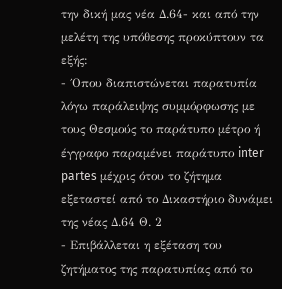την δική μας νέα Δ.64- και από την μελέτη της υπόθεσης προκύπτουν τα εξής:
- ΄Οπου διαπιστώνεται παρατυπία λόγω παράλειψης συμμόρφωσης με τους Θεσμούς το παράτυπο μέτρο ή έγγραφο παραμένει παράτυπο inter partes μέχρις ότου το ζήτημα εξεταστεί από το Δικαστήριο δυνάμει της νέας Δ.64 Θ. 2
- Επιβάλλεται η εξέταση του ζητήματος της παρατυπίας από το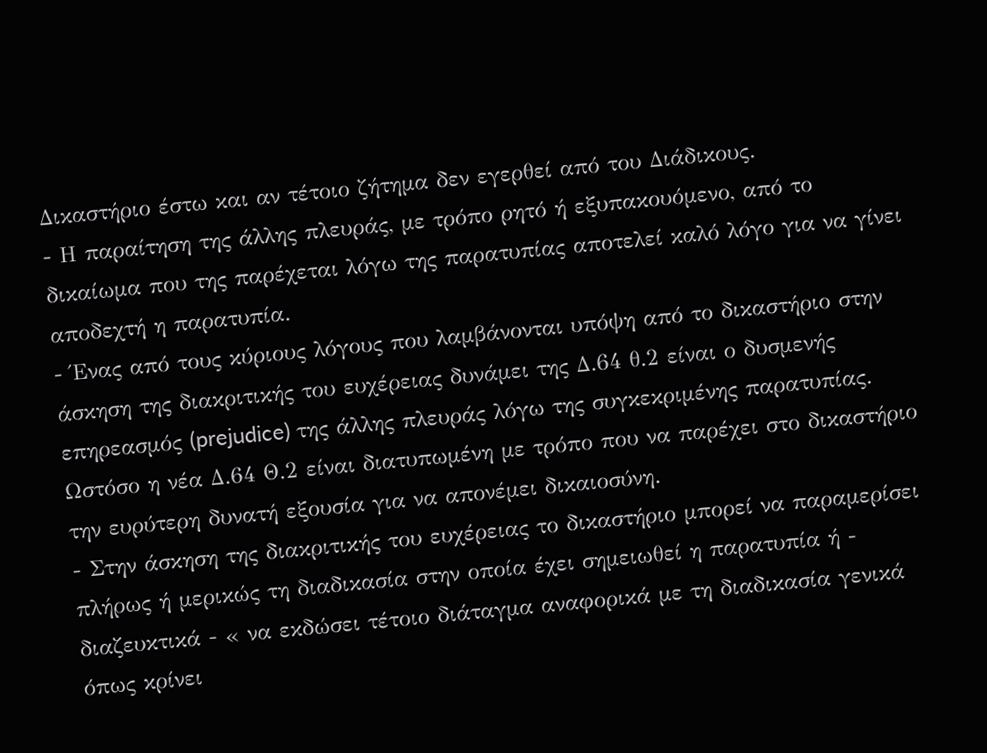Δικαστήριο έστω και αν τέτοιο ζήτημα δεν εγερθεί από του Διάδικους.
- Η παραίτηση της άλλης πλευράς, με τρόπο ρητό ή εξυπακουόμενο, από το δικαίωμα που της παρέχεται λόγω της παρατυπίας αποτελεί καλό λόγο για να γίνει αποδεχτή η παρατυπία.
- Ένας από τους κύριους λόγους που λαμβάνονται υπόψη από το δικαστήριο στην άσκηση της διακριτικής του ευχέρειας δυνάμει της Δ.64 θ.2 είναι ο δυσμενής επηρεασμός (prejudice) της άλλης πλευράς λόγω της συγκεκριμένης παρατυπίας. Ωστόσο η νέα Δ.64 Θ.2 είναι διατυπωμένη με τρόπο που να παρέχει στο δικαστήριο την ευρύτερη δυνατή εξουσία για να απονέμει δικαιοσύνη.
- Στην άσκηση της διακριτικής του ευχέρειας το δικαστήριο μπορεί να παραμερίσει πλήρως ή μερικώς τη διαδικασία στην οποία έχει σημειωθεί η παρατυπία ή - διαζευκτικά - « να εκδώσει τέτοιο διάταγμα αναφορικά με τη διαδικασία γενικά όπως κρίνει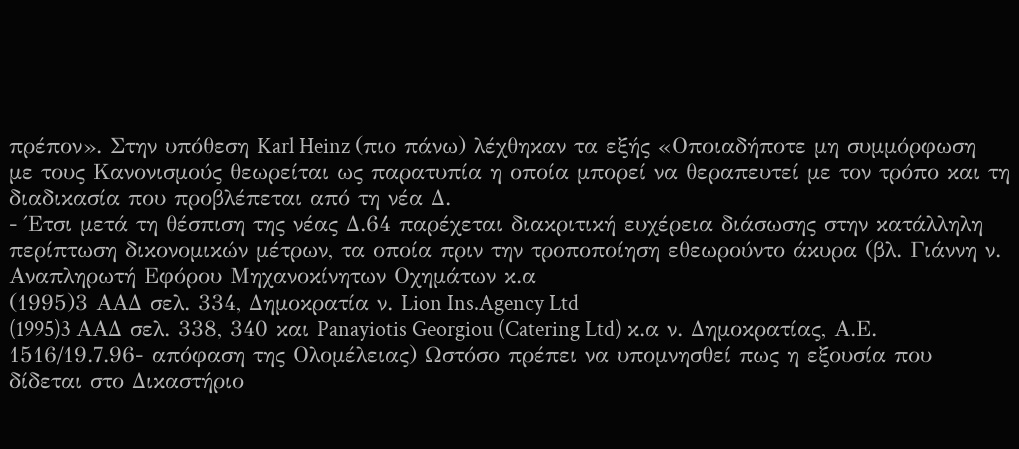πρέπον». Στην υπόθεση Karl Heinz (πιο πάνω) λέχθηκαν τα εξής «Οποιαδήποτε μη συμμόρφωση με τους Κανονισμούς θεωρείται ως παρατυπία η οποία μπορεί να θεραπευτεί με τον τρόπο και τη διαδικασία που προβλέπεται από τη νέα Δ.
- Έτσι μετά τη θέσπιση της νέας Δ.64 παρέχεται διακριτική ευχέρεια διάσωσης στην κατάλληλη περίπτωση δικονομικών μέτρων, τα οποία πριν την τροποποίηση εθεωρούντο άκυρα (βλ. Γιάννη ν. Αναπληρωτή Εφόρου Μηχανοκίνητων Οχημάτων κ.α
(1995)3 ΑΑΔ σελ. 334, Δημοκρατία ν. Lion Ins.Agency Ltd
(1995)3 AAΔ σελ. 338, 340 και Panayiotis Georgiou (Catering Ltd) κ.α ν. Δημοκρατίας, Α.Ε. 1516/19.7.96- απόφαση της Ολομέλειας) Ωστόσο πρέπει να υπομνησθεί πως η εξουσία που δίδεται στο Δικαστήριο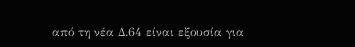από τη νέα Δ.64 είναι εξουσία για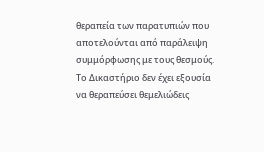θεραπεία των παρατυπιών που αποτελούνται από παράλειψη συμμόρφωσης με τους θεσμούς. Το Δικαστήριο δεν έχει εξουσία να θεραπεύσει θεμελιώδεις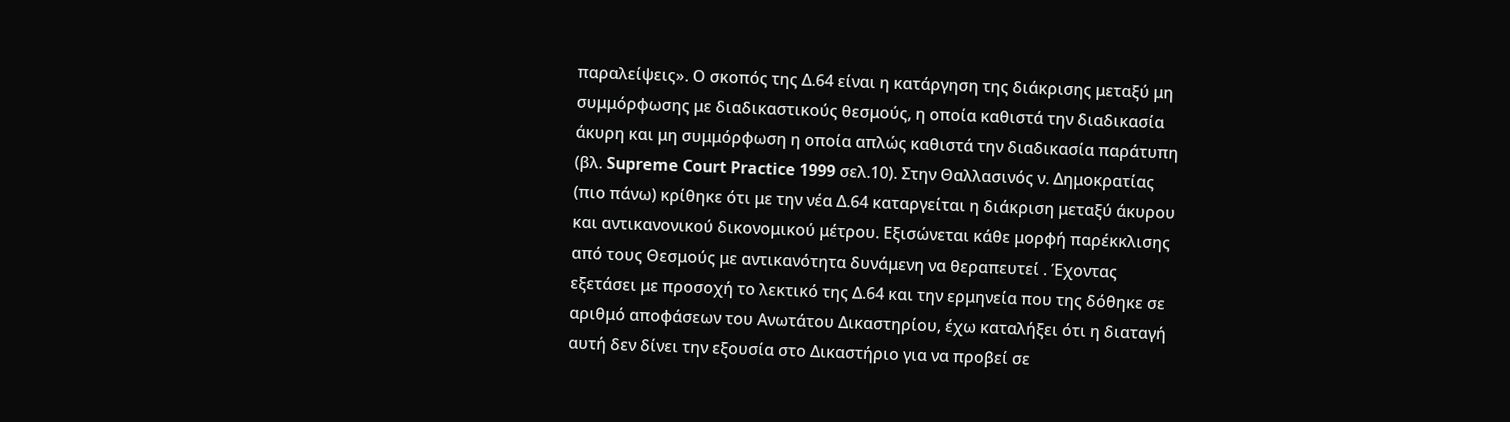παραλείψεις». Ο σκοπός της Δ.64 είναι η κατάργηση της διάκρισης μεταξύ μη συμμόρφωσης με διαδικαστικούς θεσμούς, η οποία καθιστά την διαδικασία άκυρη και μη συμμόρφωση η οποία απλώς καθιστά την διαδικασία παράτυπη (βλ. Supreme Court Practice 1999 σελ.10). Στην Θαλλασινός ν. Δημοκρατίας (πιο πάνω) κρίθηκε ότι με την νέα Δ.64 καταργείται η διάκριση μεταξύ άκυρου και αντικανονικού δικονομικού μέτρου. Εξισώνεται κάθε μορφή παρέκκλισης από τους Θεσμούς με αντικανότητα δυνάμενη να θεραπευτεί . Έχοντας εξετάσει με προσοχή το λεκτικό της Δ.64 και την ερμηνεία που της δόθηκε σε αριθμό αποφάσεων του Ανωτάτου Δικαστηρίου, έχω καταλήξει ότι η διαταγή αυτή δεν δίνει την εξουσία στο Δικαστήριο για να προβεί σε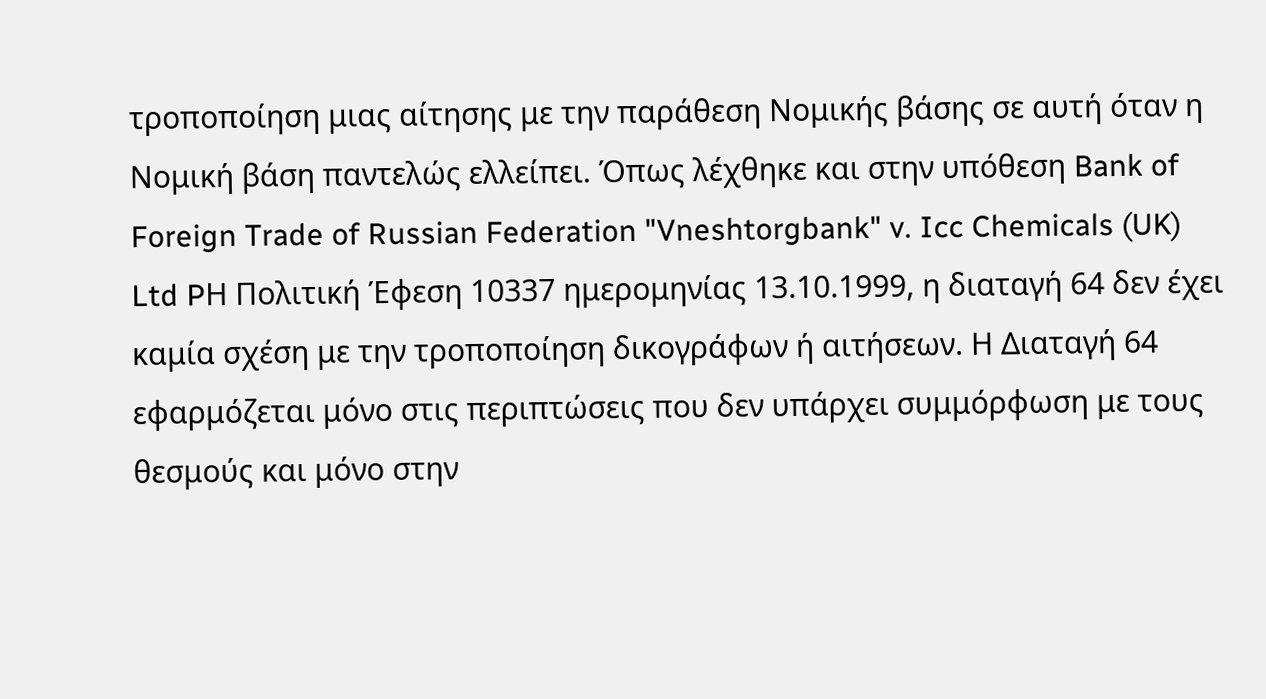τροποποίηση μιας αίτησης με την παράθεση Νομικής βάσης σε αυτή όταν η Νομική βάση παντελώς ελλείπει. Όπως λέχθηκε και στην υπόθεση Bank of Foreign Trade of Russian Federation "Vneshtorgbank" v. Icc Chemicals (UK) Ltd PΗ Πολιτική Έφεση 10337 ημερομηνίας 13.10.1999, η διαταγή 64 δεν έχει καμία σχέση με την τροποποίηση δικογράφων ή αιτήσεων. Η Διαταγή 64 εφαρμόζεται μόνο στις περιπτώσεις που δεν υπάρχει συμμόρφωση με τους θεσμούς και μόνο στην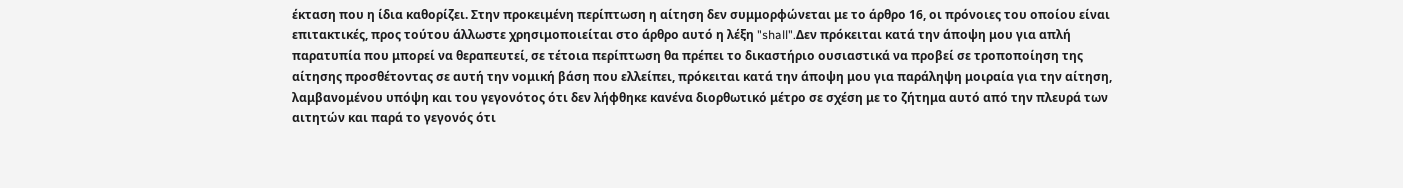έκταση που η ίδια καθορίζει. Στην προκειμένη περίπτωση η αίτηση δεν συμμορφώνεται με το άρθρο 16, οι πρόνοιες του οποίου είναι επιτακτικές, προς τούτου άλλωστε χρησιμοποιείται στο άρθρο αυτό η λέξη "shall".Δεν πρόκειται κατά την άποψη μου για απλή παρατυπία που μπορεί να θεραπευτεί, σε τέτοια περίπτωση θα πρέπει το δικαστήριο ουσιαστικά να προβεί σε τροποποίηση της αίτησης προσθέτοντας σε αυτή την νομική βάση που ελλείπει, πρόκειται κατά την άποψη μου για παράληψη μοιραία για την αίτηση, λαμβανομένου υπόψη και του γεγονότος ότι δεν λήφθηκε κανένα διορθωτικό μέτρο σε σχέση με το ζήτημα αυτό από την πλευρά των αιτητών και παρά το γεγονός ότι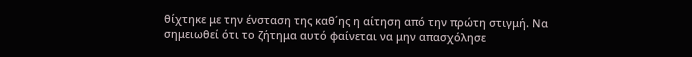θίχτηκε με την ένσταση της καθ΄ης η αίτηση από την πρώτη στιγμή. Να σημειωθεί ότι το ζήτημα αυτό φαίνεται να μην απασχόλησε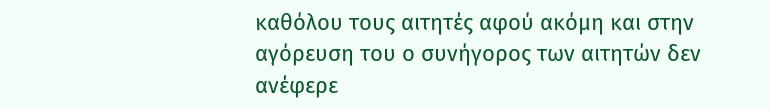καθόλου τους αιτητές αφού ακόμη και στην αγόρευση του ο συνήγορος των αιτητών δεν ανέφερε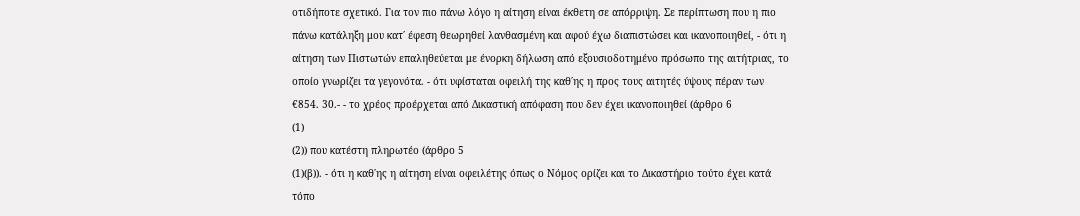οτιδήποτε σχετικό. Για τον πιο πάνω λόγο η αίτηση είναι έκθετη σε απόρριψη. Σε περίπτωση που η πιο πάνω κατάληξη μου κατ΄ έφεση θεωρηθεί λανθασμένη και αφού έχω διαπιστώσει και ικανοποιηθεί, - ότι η αίτηση των Πιστωτών επαληθεύεται με ένορκη δήλωση από εξουσιοδοτημένο πρόσωπο της αιτήτριας, το οποίο γνωρίζει τα γεγονότα. - ότι υφίσταται οφειλή της καθ΄ης η προς τους αιτητές ύψους πέραν των €854. 30.- - το χρέος προέρχεται από Δικαστική απόφαση που δεν έχει ικανοποιηθεί (άρθρο 6
(1)
(2)) που κατέστη πληρωτέο (άρθρο 5
(1)(β)). - ότι η καθ΄ης η αίτηση είναι οφειλέτης όπως ο Νόμος ορίζει και το Δικαστήριο τούτο έχει κατά τόπο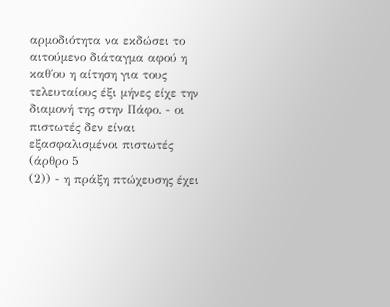αρμοδιότητα να εκδώσει το αιτούμενο διάταγμα αφού η καθ΄ου η αίτηση για τους τελευταίους έξι μήνες είχε την διαμονή της στην Πάφο. - οι πιστωτές δεν είναι εξασφαλισμένοι πιστωτές (άρθρο 5
(2)) - η πράξη πτώχευσης έχει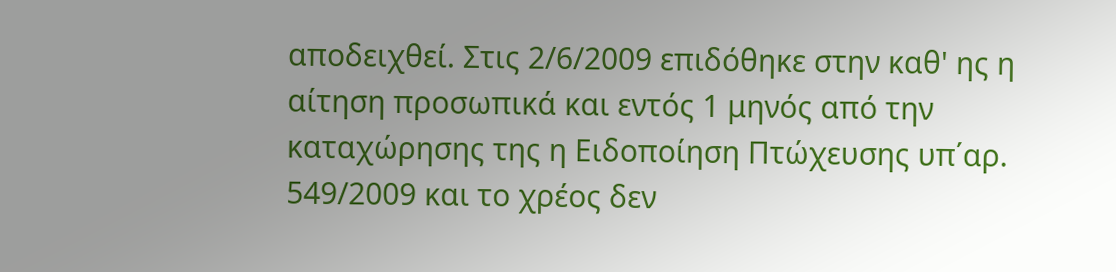αποδειχθεί. Στις 2/6/2009 επιδόθηκε στην καθ' ης η αίτηση προσωπικά και εντός 1 μηνός από την καταχώρησης της η Ειδοποίηση Πτώχευσης υπ΄αρ. 549/2009 και το χρέος δεν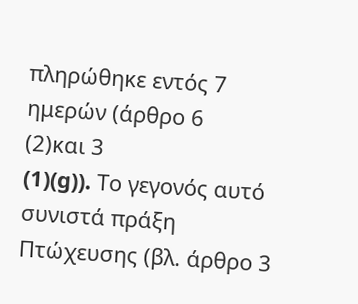πληρώθηκε εντός 7 ημερών (άρθρο 6
(2)και 3
(1)(g)). Το γεγονός αυτό συνιστά πράξη Πτώχευσης (βλ. άρθρο 3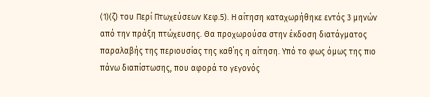(1)(ζ) του Περί Πτωχεύσεων Κεφ.5). Η αίτηση καταχωρήθηκε εντός 3 μηνών από την πράξη πτώχευσης. Θα προχωρούσα στην έκδοση διατάγματος παραλαβής της περιουσίας της καθ΄ης η αίτηση. Υπό το φως όμως της πιο πάνω διαπίστωσης, που αφορά το γεγονός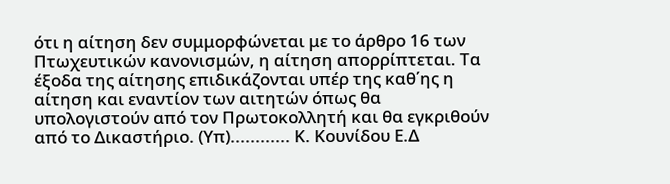ότι η αίτηση δεν συμμορφώνεται με το άρθρο 16 των Πτωχευτικών κανονισμών, η αίτηση απορρίπτεται. Τα έξοδα της αίτησης επιδικάζονται υπέρ της καθ΄ης η αίτηση και εναντίον των αιτητών όπως θα υπολογιστούν από τον Πρωτοκολλητή και θα εγκριθούν από το Δικαστήριο. (Υπ)............ Κ. Κουνίδου Ε.Δ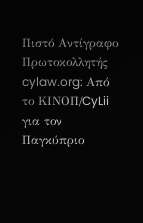Πιστό Αντίγραφο Πρωτοκολλητής cylaw.org: Από το ΚΙΝOΠ/CyLii για τον Παγκύπριο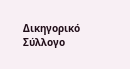Δικηγορικό Σύλλογο